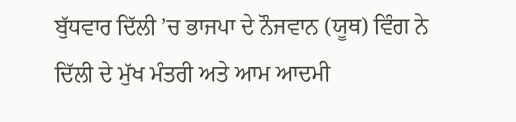ਬੁੱਧਵਾਰ ਦਿੱਲੀ ’ਚ ਭਾਜਪਾ ਦੇ ਨੌਜਵਾਨ (ਯੂਥ) ਵਿੰਗ ਨੇ ਦਿੱਲੀ ਦੇ ਮੁੱਖ ਮੰਤਰੀ ਅਤੇ ਆਮ ਆਦਮੀ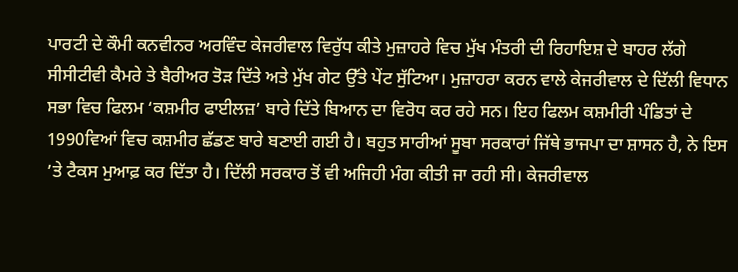ਪਾਰਟੀ ਦੇ ਕੌਮੀ ਕਨਵੀਨਰ ਅਰਵਿੰਦ ਕੇਜਰੀਵਾਲ ਵਿਰੁੱਧ ਕੀਤੇ ਮੁਜ਼ਾਹਰੇ ਵਿਚ ਮੁੱਖ ਮੰਤਰੀ ਦੀ ਰਿਹਾਇਸ਼ ਦੇ ਬਾਹਰ ਲੱਗੇ ਸੀਸੀਟੀਵੀ ਕੈਮਰੇ ਤੇ ਬੈਰੀਅਰ ਤੋੜ ਦਿੱਤੇ ਅਤੇ ਮੁੱਖ ਗੇਟ ਉੱਤੇ ਪੇਂਟ ਸੁੱਟਿਆ। ਮੁਜ਼ਾਹਰਾ ਕਰਨ ਵਾਲੇ ਕੇਜਰੀਵਾਲ ਦੇ ਦਿੱਲੀ ਵਿਧਾਨ ਸਭਾ ਵਿਚ ਫਿਲਮ ‘ਕਸ਼ਮੀਰ ਫਾਈਲਜ਼’ ਬਾਰੇ ਦਿੱਤੇ ਬਿਆਨ ਦਾ ਵਿਰੋਧ ਕਰ ਰਹੇ ਸਨ। ਇਹ ਫਿਲਮ ਕਸ਼ਮੀਰੀ ਪੰਡਿਤਾਂ ਦੇ 1990ਵਿਆਂ ਵਿਚ ਕਸ਼ਮੀਰ ਛੱਡਣ ਬਾਰੇ ਬਣਾਈ ਗਈ ਹੈ। ਬਹੁਤ ਸਾਰੀਆਂ ਸੂਬਾ ਸਰਕਾਰਾਂ ਜਿੱਥੇ ਭਾਜਪਾ ਦਾ ਸ਼ਾਸਨ ਹੈ, ਨੇ ਇਸ ’ਤੇ ਟੈਕਸ ਮੁਆਫ਼ ਕਰ ਦਿੱਤਾ ਹੈ। ਦਿੱਲੀ ਸਰਕਾਰ ਤੋਂ ਵੀ ਅਜਿਹੀ ਮੰਗ ਕੀਤੀ ਜਾ ਰਹੀ ਸੀ। ਕੇਜਰੀਵਾਲ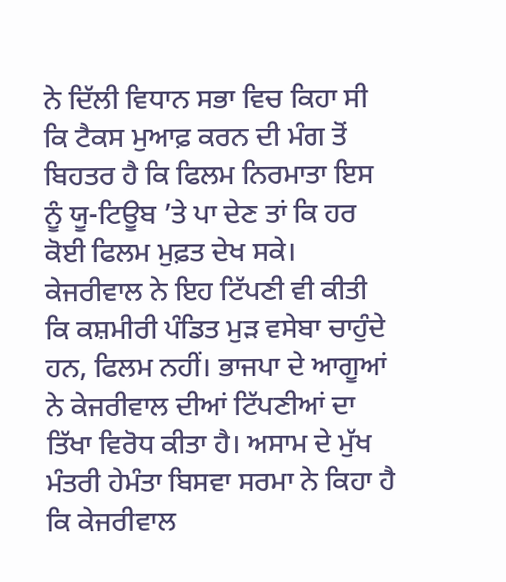ਨੇ ਦਿੱਲੀ ਵਿਧਾਨ ਸਭਾ ਵਿਚ ਕਿਹਾ ਸੀ ਕਿ ਟੈਕਸ ਮੁਆਫ਼ ਕਰਨ ਦੀ ਮੰਗ ਤੋਂ ਬਿਹਤਰ ਹੈ ਕਿ ਫਿਲਮ ਨਿਰਮਾਤਾ ਇਸ ਨੂੰ ਯੂ-ਟਿਊਬ ’ਤੇ ਪਾ ਦੇਣ ਤਾਂ ਕਿ ਹਰ ਕੋਈ ਫਿਲਮ ਮੁਫ਼ਤ ਦੇਖ ਸਕੇ। ਕੇਜਰੀਵਾਲ ਨੇ ਇਹ ਟਿੱਪਣੀ ਵੀ ਕੀਤੀ ਕਿ ਕਸ਼ਮੀਰੀ ਪੰਡਿਤ ਮੁੜ ਵਸੇਬਾ ਚਾਹੁੰਦੇ ਹਨ, ਫਿਲਮ ਨਹੀਂ। ਭਾਜਪਾ ਦੇ ਆਗੂਆਂ ਨੇ ਕੇਜਰੀਵਾਲ ਦੀਆਂ ਟਿੱਪਣੀਆਂ ਦਾ ਤਿੱਖਾ ਵਿਰੋਧ ਕੀਤਾ ਹੈ। ਅਸਾਮ ਦੇ ਮੁੱਖ ਮੰਤਰੀ ਹੇਮੰਤਾ ਬਿਸਵਾ ਸਰਮਾ ਨੇ ਕਿਹਾ ਹੈ ਕਿ ਕੇਜਰੀਵਾਲ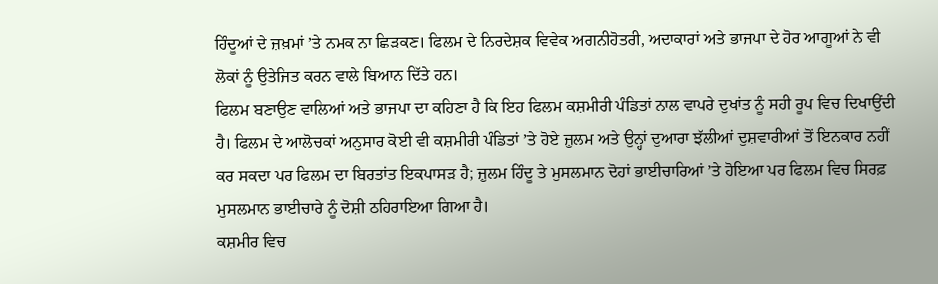ਹਿੰਦੂਆਂ ਦੇ ਜ਼ਖ਼ਮਾਂ ’ਤੇ ਨਮਕ ਨਾ ਛਿੜਕਣ। ਫਿਲਮ ਦੇ ਨਿਰਦੇਸ਼ਕ ਵਿਵੇਕ ਅਗਨੀਹੋਤਰੀ, ਅਦਾਕਾਰਾਂ ਅਤੇ ਭਾਜਪਾ ਦੇ ਹੋਰ ਆਗੂਆਂ ਨੇ ਵੀ ਲੋਕਾਂ ਨੂੰ ਉਤੇਜਿਤ ਕਰਨ ਵਾਲੇ ਬਿਆਨ ਦਿੱਤੇ ਹਨ।
ਫਿਲਮ ਬਣਾਉਣ ਵਾਲਿਆਂ ਅਤੇ ਭਾਜਪਾ ਦਾ ਕਹਿਣਾ ਹੈ ਕਿ ਇਹ ਫਿਲਮ ਕਸ਼ਮੀਰੀ ਪੰਡਿਤਾਂ ਨਾਲ ਵਾਪਰੇ ਦੁਖਾਂਤ ਨੂੰ ਸਹੀ ਰੂਪ ਵਿਚ ਦਿਖਾਉਂਦੀ ਹੈ। ਫਿਲਮ ਦੇ ਆਲੋਚਕਾਂ ਅਨੁਸਾਰ ਕੋਈ ਵੀ ਕਸ਼ਮੀਰੀ ਪੰਡਿਤਾਂ ’ਤੇ ਹੋਏ ਜ਼ੁਲਮ ਅਤੇ ਉਨ੍ਹਾਂ ਦੁਆਰਾ ਝੱਲੀਆਂ ਦੁਸ਼ਵਾਰੀਆਂ ਤੋਂ ਇਨਕਾਰ ਨਹੀਂ ਕਰ ਸਕਦਾ ਪਰ ਫਿਲਮ ਦਾ ਬਿਰਤਾਂਤ ਇਕਪਾਸੜ ਹੈ; ਜ਼ੁਲਮ ਹਿੰਦੂ ਤੇ ਮੁਸਲਮਾਨ ਦੋਹਾਂ ਭਾਈਚਾਰਿਆਂ ’ਤੇ ਹੋਇਆ ਪਰ ਫਿਲਮ ਵਿਚ ਸਿਰਫ਼ ਮੁਸਲਮਾਨ ਭਾਈਚਾਰੇ ਨੂੰ ਦੋਸ਼ੀ ਠਹਿਰਾਇਆ ਗਿਆ ਹੈ।
ਕਸ਼ਮੀਰ ਵਿਚ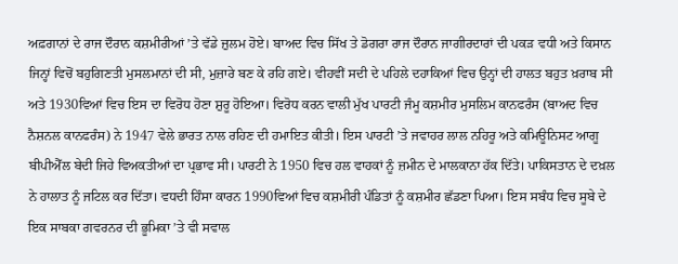ਅਫ਼ਗਾਨਾਂ ਦੇ ਰਾਜ ਦੌਰਾਨ ਕਸ਼ਮੀਰੀਆਂ ’ਤੇ ਵੱਡੇ ਜ਼ੁਲਮ ਹੋਏ। ਬਾਅਦ ਵਿਚ ਸਿੱਖ ਤੇ ਡੋਗਰਾ ਰਾਜ ਦੌਰਾਨ ਜਾਗੀਰਦਾਰਾਂ ਦੀ ਪਕੜ ਵਧੀ ਅਤੇ ਕਿਸਾਨ ਜਿਨ੍ਹਾਂ ਵਿਚੋਂ ਬਹੁਗਿਣਤੀ ਮੁਸਲਮਾਨਾਂ ਦੀ ਸੀ, ਮੁਜ਼ਾਰੇ ਬਣ ਕੇ ਰਹਿ ਗਏ। ਵੀਹਵੀਂ ਸਦੀ ਦੇ ਪਹਿਲੇ ਦਹਾਕਿਆਂ ਵਿਚ ਉਨ੍ਹਾਂ ਦੀ ਹਾਲਤ ਬਹੁਤ ਖ਼ਰਾਬ ਸੀ ਅਤੇ 1930ਵਿਆਂ ਵਿਚ ਇਸ ਦਾ ਵਿਰੋਧ ਹੋਣਾ ਸ਼ੁਰੂ ਹੋਇਆ। ਵਿਰੋਧ ਕਰਨ ਵਾਲੀ ਮੁੱਖ ਪਾਰਟੀ ਜੰਮੂ ਕਸ਼ਮੀਰ ਮੁਸਲਿਮ ਕਾਨਫਰੰਸ (ਬਾਅਦ ਵਿਚ ਨੈਸ਼ਨਲ ਕਾਨਫਰੰਸ) ਨੇ 1947 ਵੇਲੇ ਭਾਰਤ ਨਾਲ ਰਹਿਣ ਦੀ ਹਮਾਇਤ ਕੀਤੀ। ਇਸ ਪਾਰਟੀ ’ਤੇ ਜਵਾਹਰ ਲਾਲ ਨਹਿਰੂ ਅਤੇ ਕਮਿਊਨਿਸਟ ਆਗੂ ਬੀਪੀਐੱਲ ਬੇਦੀ ਜਿਹੇ ਵਿਅਕਤੀਆਂ ਦਾ ਪ੍ਰਭਾਵ ਸੀ। ਪਾਰਟੀ ਨੇ 1950 ਵਿਚ ਹਲ ਵਾਹਕਾਂ ਨੂੰ ਜ਼ਮੀਨ ਦੇ ਮਾਲਕਾਨਾ ਹੱਕ ਦਿੱਤੇ। ਪਾਕਿਸਤਾਨ ਦੇ ਦਖ਼ਲ ਨੇ ਹਾਲਾਤ ਨੂੰ ਜਟਿਲ ਕਰ ਦਿੱਤਾ। ਵਧਦੀ ਹਿੰਸਾ ਕਾਰਨ 1990ਵਿਆਂ ਵਿਚ ਕਸ਼ਮੀਰੀ ਪੰਡਿਤਾਂ ਨੂੰ ਕਸ਼ਮੀਰ ਛੱਡਣਾ ਪਿਆ। ਇਸ ਸਬੰਧ ਵਿਚ ਸੂਬੇ ਦੇ ਇਕ ਸਾਬਕਾ ਗਵਰਨਰ ਦੀ ਭੂਮਿਕਾ ’ਤੇ ਵੀ ਸਵਾਲ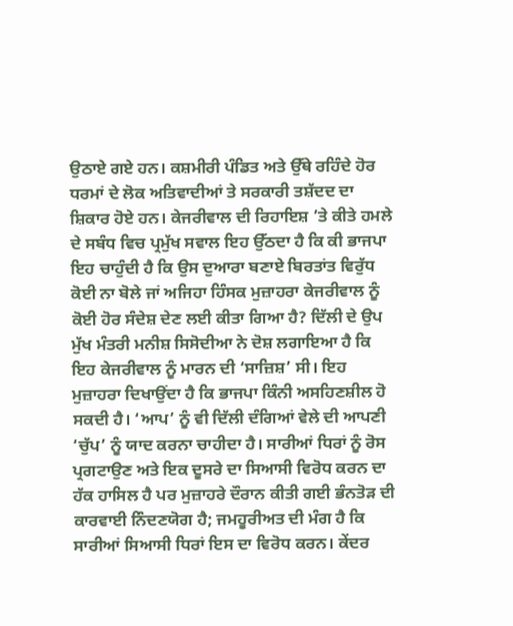ਉਠਾਏ ਗਏ ਹਨ। ਕਸ਼ਮੀਰੀ ਪੰਡਿਤ ਅਤੇ ਉੱਥੇ ਰਹਿੰਦੇ ਹੋਰ ਧਰਮਾਂ ਦੇ ਲੋਕ ਅਤਿਵਾਦੀਆਂ ਤੇ ਸਰਕਾਰੀ ਤਸ਼ੱਦਦ ਦਾ ਸ਼ਿਕਾਰ ਹੋਏ ਹਨ। ਕੇਜਰੀਵਾਲ ਦੀ ਰਿਹਾਇਸ਼ ’ਤੇ ਕੀਤੇ ਹਮਲੇ ਦੇ ਸਬੰਧ ਵਿਚ ਪ੍ਰਮੁੱਖ ਸਵਾਲ ਇਹ ਉੱਠਦਾ ਹੈ ਕਿ ਕੀ ਭਾਜਪਾ ਇਹ ਚਾਹੁੰਦੀ ਹੈ ਕਿ ਉਸ ਦੁਆਰਾ ਬਣਾਏ ਬਿਰਤਾਂਤ ਵਿਰੁੱਧ ਕੋਈ ਨਾ ਬੋਲੇ ਜਾਂ ਅਜਿਹਾ ਹਿੰਸਕ ਮੁਜ਼ਾਹਰਾ ਕੇਜਰੀਵਾਲ ਨੂੰ ਕੋਈ ਹੋਰ ਸੰਦੇਸ਼ ਦੇਣ ਲਈ ਕੀਤਾ ਗਿਆ ਹੈ? ਦਿੱਲੀ ਦੇ ਉਪ ਮੁੱਖ ਮੰਤਰੀ ਮਨੀਸ਼ ਸਿਸੋਦੀਆ ਨੇ ਦੋਸ਼ ਲਗਾਇਆ ਹੈ ਕਿ ਇਹ ਕੇਜਰੀਵਾਲ ਨੂੰ ਮਾਰਨ ਦੀ ‘ਸਾਜ਼ਿਸ਼’ ਸੀ। ਇਹ ਮੁਜ਼ਾਹਰਾ ਦਿਖਾਉਂਦਾ ਹੈ ਕਿ ਭਾਜਪਾ ਕਿੰਨੀ ਅਸਹਿਣਸ਼ੀਲ ਹੋ ਸਕਦੀ ਹੈ। ‘ਆਪ’ ਨੂੰ ਵੀ ਦਿੱਲੀ ਦੰਗਿਆਂ ਵੇਲੇ ਦੀ ਆਪਣੀ ‘ਚੁੱਪ’ ਨੂੰ ਯਾਦ ਕਰਨਾ ਚਾਹੀਦਾ ਹੈ। ਸਾਰੀਆਂ ਧਿਰਾਂ ਨੂੰ ਰੋਸ ਪ੍ਰਗਟਾਉਣ ਅਤੇ ਇਕ ਦੂਸਰੇ ਦਾ ਸਿਆਸੀ ਵਿਰੋਧ ਕਰਨ ਦਾ ਹੱਕ ਹਾਸਿਲ ਹੈ ਪਰ ਮੁਜ਼ਾਹਰੇ ਦੌਰਾਨ ਕੀਤੀ ਗਈ ਭੰਨਤੋੜ ਦੀ ਕਾਰਵਾਈ ਨਿੰਦਣਯੋਗ ਹੈ; ਜਮਹੂਰੀਅਤ ਦੀ ਮੰਗ ਹੈ ਕਿ ਸਾਰੀਆਂ ਸਿਆਸੀ ਧਿਰਾਂ ਇਸ ਦਾ ਵਿਰੋਧ ਕਰਨ। ਕੇਂਦਰ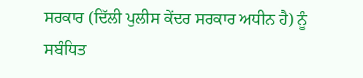ਸਰਕਾਰ (ਦਿੱਲੀ ਪੁਲੀਸ ਕੇਂਦਰ ਸਰਕਾਰ ਅਧੀਨ ਹੈ) ਨੂੰ ਸਬੰਧਿਤ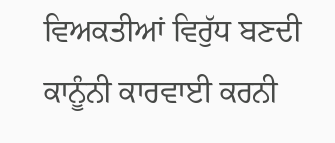ਵਿਅਕਤੀਆਂ ਵਿਰੁੱਧ ਬਣਦੀ ਕਾਨੂੰਨੀ ਕਾਰਵਾਈ ਕਰਨੀ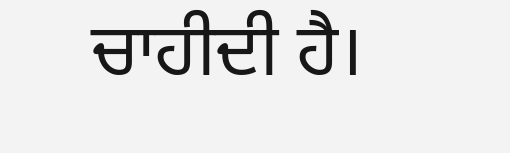ਚਾਹੀਦੀ ਹੈ।